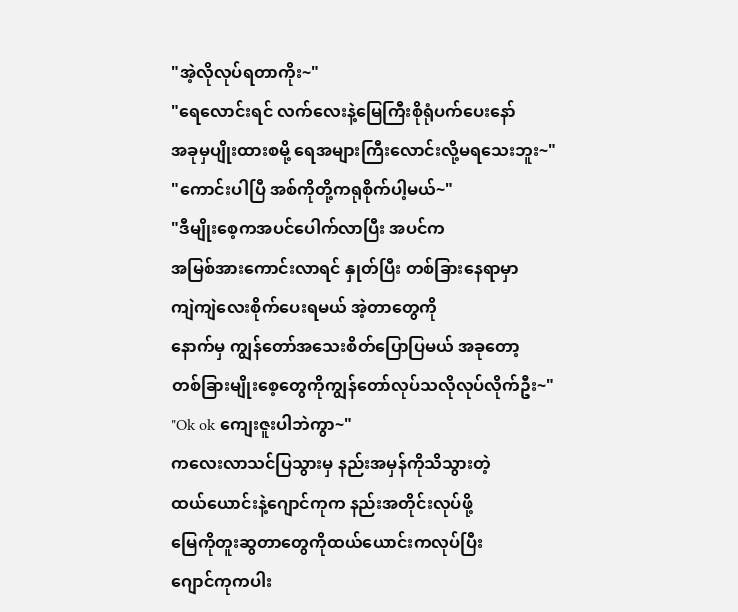"အဲ့လိုလုပ်ရတာကိုး~"
"ရေလောင်းရင် လက်လေးနဲ့မြေကြီးစိုရုံပက်ပေးနော်
အခုမှပျိုးထားစမို့ ရေအများကြီးလောင်းလို့မရသေးဘူး~"
"ကောင်းပါပြီ အစ်ကိုတို့ကရုစိုက်ပါ့မယ်~"
"ဒီမျိုးစေ့ကအပင်ပေါက်လာပြီး အပင်က
အမြစ်အားကောင်းလာရင် နှုတ်ပြီး တစ်ခြားနေရာမှာ
ကျဲကျဲလေးစိုက်ပေးရမယ် အဲ့တာတွေကို
နောက်မှ ကျွန်တော်အသေးစိတ်ပြောပြမယ် အခုတော့
တစ်ခြားမျိုးစေ့တွေကိုကျွန်တော်လုပ်သလိုလုပ်လိုက်ဦး~"
"Ok ok ကျေးဇူးပါဘဲကွာ~"
ကလေးလာသင်ပြသွားမှ နည်းအမှန်ကိုသိသွားတဲ့
ထယ်ယောင်းနဲ့ဂျောင်ကုက နည်းအတိုင်းလုပ်ဖို့
မြေကိုတူးဆွတာတွေကိုထယ်ယောင်းကလုပ်ပြီး
ဂျောင်ကုကပါး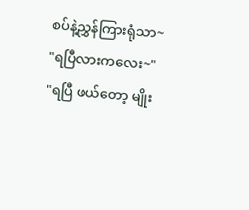စပ်နဲ့ညွှန်ကြားရုံသာ~
"ရပြီလားကလေး~"
"ရပြီ ဖယ်တော့ မျိုး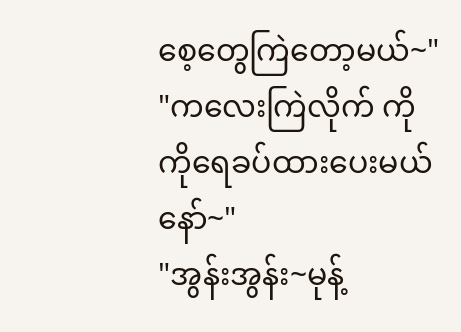စေ့တွေကြဲတော့မယ်~"
"ကလေးကြဲလိုက် ကိုကိုရေခပ်ထားပေးမယ်နော်~"
"အွန်းအွန်း~မုန့်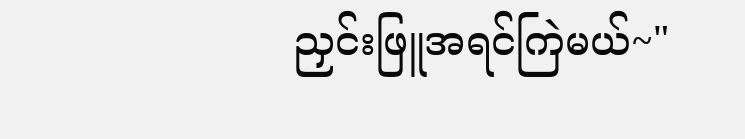ညှင်းဖြူအရင်ကြဲမယ်~"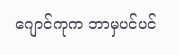ဂျောင်ကုက ဘာမှပင်ပင်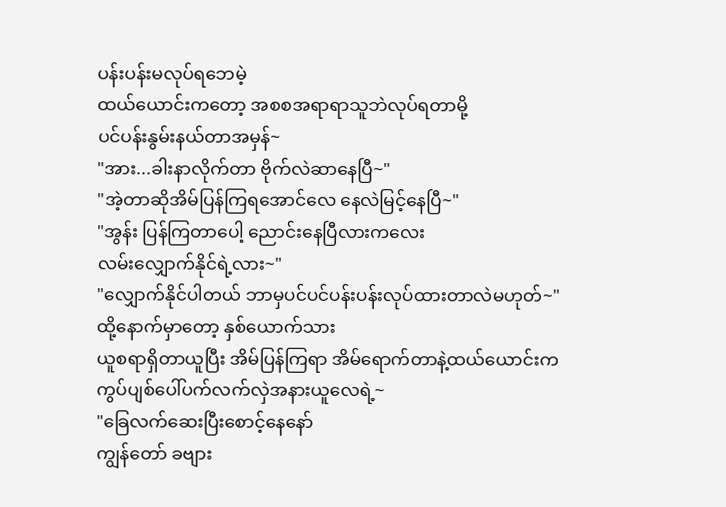ပန်းပန်းမလုပ်ရဘေမဲ့
ထယ်ယောင်းကတော့ အစစအရာရာသူဘဲလုပ်ရတာမို့
ပင်ပန်းနွမ်းနယ်တာအမှန်~
"အား...ခါးနာလိုက်တာ ဗိုက်လဲဆာနေပြီ~"
"အဲ့တာဆိုအိမ်ပြန်ကြရအောင်လေ နေလဲမြင့်နေပြီ~"
"အွန်း ပြန်ကြတာပေါ့ ညောင်းနေပြီလားကလေး
လမ်းလျှောက်နိုင်ရဲ့လား~"
"လျှောက်နိုင်ပါတယ် ဘာမှပင်ပင်ပန်းပန်းလုပ်ထားတာလဲမဟုတ်~"
ထို့နောက်မှာတော့ နှစ်ယောက်သား
ယူစရာရှိတာယူပြီး အိမ်ပြန်ကြရာ အိမ်ရောက်တာနဲ့ထယ်ယောင်းက ကွပ်ပျစ်ပေါ်ပက်လက်လှဲအနားယူလေရဲ့~
"ခြေလက်ဆေးပြီးစောင့်နေနော်
ကျွန်တော် ခဗျား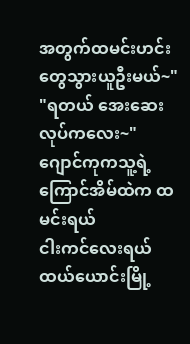အတွက်ထမင်းဟင်းတွေသွားယူဦးမယ်~"
"ရတယ် အေးဆေးလုပ်ကလေး~"
ဂျောင်ကုကသူ့ရဲ့ကြောင်အိမ်ထဲက ထမင်းရယ်
ငါးကင်လေးရယ် ထယ်ယောင်းမြို့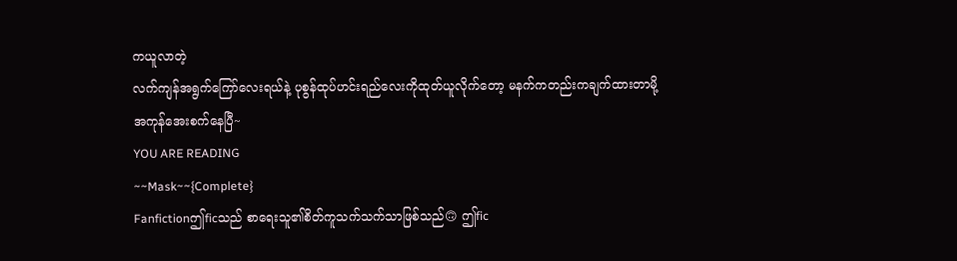ကယူလာတဲ့
လက်ကျန်အရွက်ကြော်လေးရယ်နဲ့ ပုစွန်ထုပ်ဟင်းရည်လေးကိုထုတ်ယူလိုက်တော့ မနက်ကတည်းကချက်ထားတာမို့
အကုန်အေးစက်နေပြီ~
YOU ARE READING
~~Mask~~{Complete}
Fanfictionဤficသည် စာရေးသူ၏စိတ်ကူသက်သက်သာဖြစ်သည်🙃 ဤfic